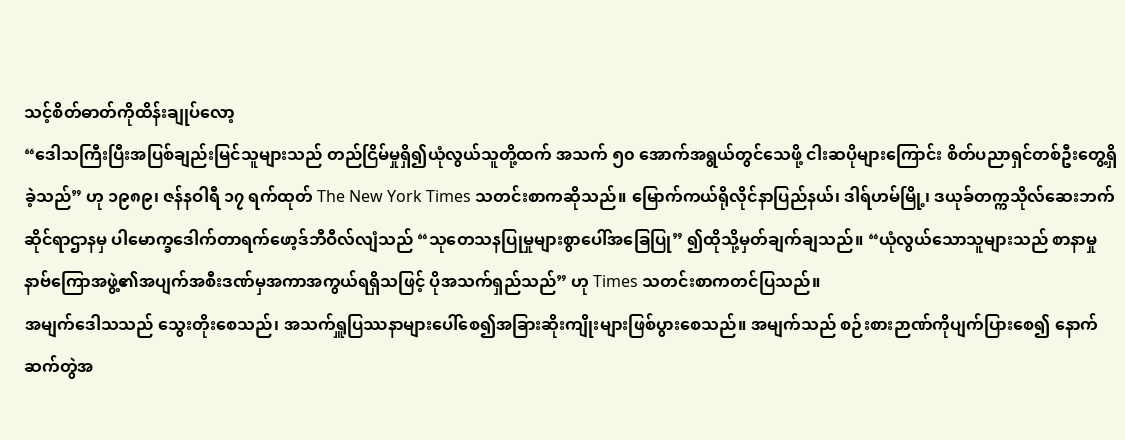သင့်စိတ်ဓာတ်ကိုထိန်းချုပ်လော့
“ဒေါသကြီးပြီးအပြစ်ချည်းမြင်သူများသည် တည်ငြိမ်မှုရှိ၍ယုံလွယ်သူတို့ထက် အသက် ၅၀ အောက်အရွယ်တွင်သေဖို့ ငါးဆပိုများကြောင်း စိတ်ပညာရှင်တစ်ဦးတွေ့ရှိခဲ့သည်” ဟု ၁၉၈၉၊ ဇန်နဝါရီ ၁၇ ရက်ထုတ် The New York Times သတင်းစာကဆိုသည်။ မြောက်ကယ်ရိုလိုင်နာပြည်နယ်၊ ဒါရ်ဟမ်မြို့၊ ဒယုခ်တက္ကသိုလ်ဆေးဘက်ဆိုင်ရာဌာနမှ ပါမောက္ခဒေါက်တာရက်ဖော့ဒ်ဘီဝီလ်လျံသည် “သုတေသနပြုမှုများစွာပေါ်အခြေပြု” ၍ထိုသို့မှတ်ချက်ချသည်။ “ယုံလွယ်သောသူများသည် စာနာမှုနာဗ်ကြောအဖွဲ့၏အပျက်အစီးဒဏ်မှအကာအကွယ်ရရှိသဖြင့် ပိုအသက်ရှည်သည်” ဟု Times သတင်းစာကတင်ပြသည်။
အမျက်ဒေါသသည် သွေးတိုးစေသည်၊ အသက်ရှူပြဿနာများပေါ်စေ၍အခြားဆိုးကျိုးများဖြစ်ပွားစေသည်။ အမျက်သည် စဉ်းစားဉာဏ်ကိုပျက်ပြားစေ၍ နောက်ဆက်တွဲအ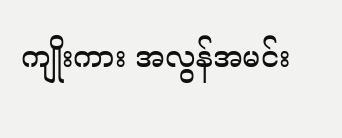ကျိုးကား အလွန်အမင်း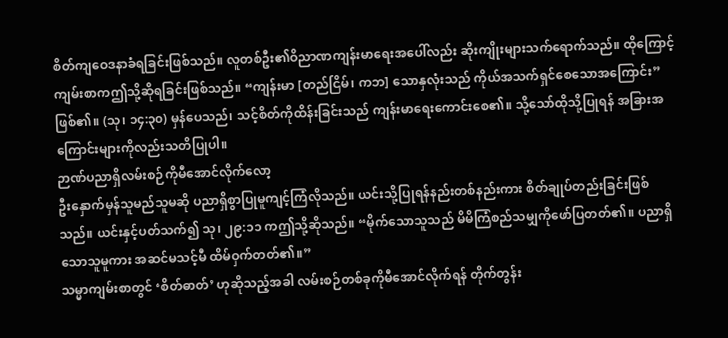စိတ်ကျဝေဒနာခံရခြင်းဖြစ်သည်။ လူတစ်ဦး၏ဝိညာဏကျန်းမာရေးအပေါ်လည်း ဆိုးကျိုးများသက်ရောက်သည်။ ထိုကြောင့်ကျမ်းစာကဤသို့ဆိုရခြင်းဖြစ်သည်။ “ကျန်းမာ [တည်ငြိမ်၊ ကဘ] သောနှလုံးသည် ကိုယ်အသက်ရှင်စေသောအကြောင်း” ဖြစ်၏။ (သု၊ ၁၄:၃၀) မှန်ပေသည်၊ သင့်စိတ်ကိုထိန်းခြင်းသည် ကျန်းမာရေးကောင်းစေ၏။ သို့သော်ထိုသို့ပြုရန် အခြားအကြောင်းများကိုလည်းသတိပြုပါ။
ဉာဏ်ပညာရှိလမ်းစဉ်ကိုမီအောင်လိုက်လော့
ဦးနှောက်မှန်သူမည်သူမဆို ပညာရှိစွာပြုမူကျင့်ကြံလိုသည်။ ယင်းသို့ပြုရန်နည်းတစ်နည်းကား စိတ်ချုပ်တည်းခြင်းဖြစ်သည်။ ယင်းနှင့်ပတ်သက်၍ သု၊ ၂၉:၁၁ ကဤသို့ဆိုသည်။ “မိုက်သောသူသည် မိမိကြံစည်သမျှကိုဖော်ပြတတ်၏။ ပညာရှိသောသူမူကား အဆင်မသင့်မီ ထိမ်ဝှက်တတ်၏။”
သမ္မာကျမ်းစာတွင် ‘စိတ်ဓာတ်’ ဟုဆိုသည့်အခါ လမ်းစဉ်တစ်ခုကိုမီအောင်လိုက်ရန် တိုက်တွန်း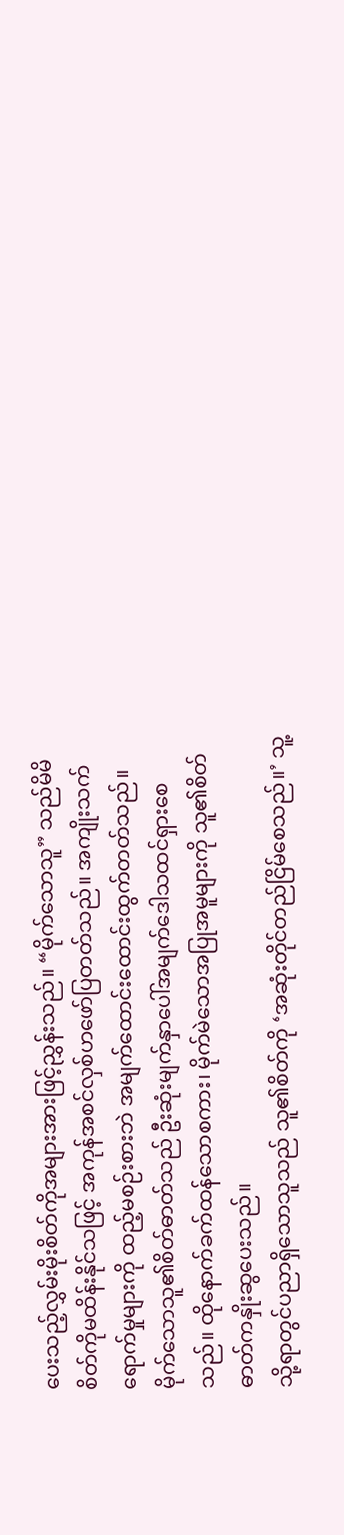ပေးသည့်လွှမ်းမိုးစိတ်ကိုအများအားဖြင့်ညွှန်းသည်။ “မိုက်သောသူ” သည်မိမိစိတ်ကိုမထိန်းနိုင်သဖြင့် အကုန်အစင်လှစ်ဟဖော်ပြတတ်သည်။ အကျိုးသက်ရောက်မှုများကို ထည့်မစဉ်းစားဘဲ အမျက်ထောင်းထောင်းထွက်တတ်သည်။ မိုက်သောသူ၏စိတ်ဓာတ်သည် ဦးဆုံးမျက်နှာပေါ်အမျက်ဒေါသထင်ရှားစေသည်။ ထိုနောက်ခက်ထန်သောစကား၊ မိုက်မဲသောအပြုအမူများကို သူ၏စိတ်ဓာတ်ကနှိုးဆွပေးသည်။
သို့ရာတွင်ပညာရှိသောသူသည် သူ၏စိတ်ကို ‘အဆုံးတိုင်တည်ငြိမ်စေသည်။’ သူ့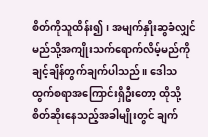စိတ်ကိုသူထိန်း၍၊ အမျက်နှိုးဆွခံလျှင် မည်သို့အကျိုးသက်ရောက်လိမ့်မည်ကို ချင့်ချိန်တွက်ချက်ပါသည်။ ဒေါသထွက်စရာအကြောင်းရှိဦးတော့ ထိုသို့စိတ်ဆိုးနေသည့်အခါမျိုးတွင် ချက်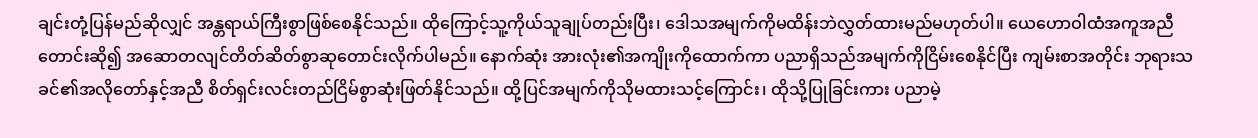ချင်းတုံ့ပြန်မည်ဆိုလျှင် အန္တရာယ်ကြီးစွာဖြစ်စေနိုင်သည်။ ထိုကြောင့်သူ့ကိုယ်သူချုပ်တည်းပြီး၊ ဒေါသအမျက်ကိုမထိန်းဘဲလွှတ်ထားမည်မဟုတ်ပါ။ ယေဟောဝါထံအကူအညီတောင်းဆို၍ အဆောတလျင်တိတ်ဆိတ်စွာဆုတောင်းလိုက်ပါမည်။ နောက်ဆုံး အားလုံး၏အကျိုးကိုထောက်ကာ ပညာရှိသည်အမျက်ကိုငြိမ်းစေနိုင်ပြီး ကျမ်းစာအတိုင်း ဘုရားသခင်၏အလိုတော်နှင့်အညီ စိတ်ရှင်းလင်းတည်ငြိမ်စွာဆုံးဖြတ်နိုင်သည်။ ထို့ပြင်အမျက်ကိုသိုမထားသင့်ကြောင်း၊ ထိုသို့ပြုခြင်းကား ပညာမဲ့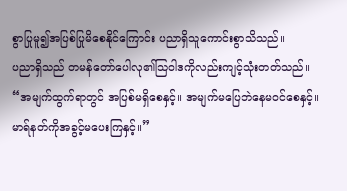စွာပြုမူ၍အပြစ်ပြုမိစေနိုင်ကြောင်း ပညာရှိသူကောင်းစွာသိသည်။
ပညာရှိသည် တမန်တော်ပေါလု၏သြဝါဒကိုလည်းကျင့်သုံးတတ်သည်။ “အမျက်ထွက်ရာတွင် အပြစ်မရှိစေနှင့်။ အမျက်မပြေဘဲနေမဝင်စေနှင့်။ မာရ်နတ်ကိုအခွင့်မပေးကြနှင့်။”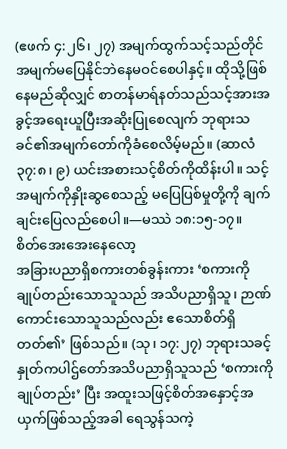(ဧဖက် ၄:၂၆၊ ၂၇) အမျက်ထွက်သင့်သည်တိုင် အမျက်မပြေနိုင်ဘဲနေမဝင်စေပါနှင့်။ ထိုသို့ဖြစ်နေမည်ဆိုလျှင် စာတန်မာရ်နတ်သည်သင့်အားအခွင့်အရေးယူပြီးအဆိုးပြုစေလျက် ဘုရားသခင်၏အမျက်တော်ကိုခံစေလိမ့်မည်။ (ဆာလံ ၃၇:၈၊ ၉) ယင်းအစားသင့်စိတ်ကိုထိန်းပါ။ သင့်အမျက်ကိုနှိုးဆွစေသည့် မပြေပြစ်မှုတို့ကို ချက်ချင်းပြေလည်စေပါ။—မဿဲ ၁၈:၁၅-၁၇။
စိတ်အေးအေးနေလော့
အခြားပညာရှိစကားတစ်ခွန်းကား ‘စကားကိုချုပ်တည်းသောသူသည် အသိပညာရှိသူ၊ ဉာဏ်ကောင်းသောသူသည်လည်း ဧသောစိတ်ရှိတတ်၏’ ဖြစ်သည်။ (သု၊ ၁၇:၂၇) ဘုရားသခင့်နှုတ်ကပါဌ်တော်အသိပညာရှိသူသည် ‘စကားကိုချုပ်တည်း’ ပြီး အထူးသဖြင့်စိတ်အနှောင့်အယှက်ဖြစ်သည့်အခါ ရေသွန်သကဲ့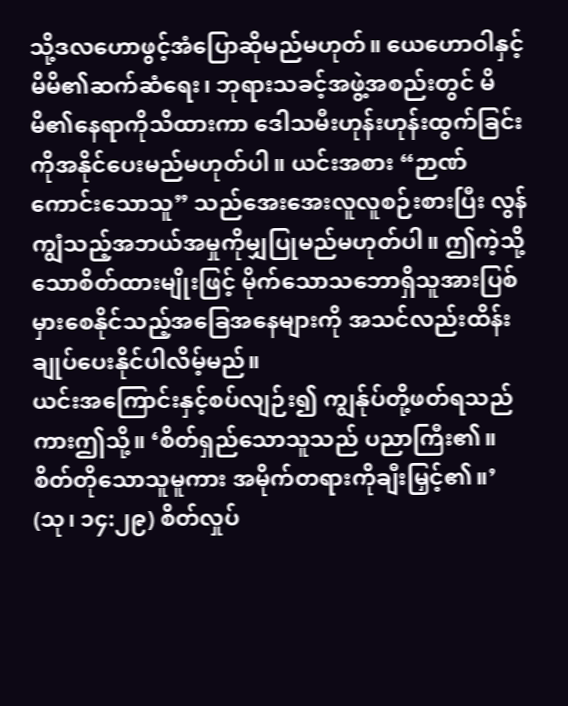သို့ဒလဟောဖွင့်အံပြောဆိုမည်မဟုတ်။ ယေဟောဝါနှင့်မိမိ၏ဆက်ဆံရေး၊ ဘုရားသခင့်အဖွဲ့အစည်းတွင် မိမိ၏နေရာကိုသိထားကာ ဒေါသမီးဟုန်းဟုန်းထွက်ခြင်းကိုအနိုင်ပေးမည်မဟုတ်ပါ။ ယင်းအစား “ဉာဏ်ကောင်းသောသူ” သည်အေးအေးလူလူစဉ်းစားပြီး လွန်ကျွံသည့်အဘယ်အမှုကိုမျှပြုမည်မဟုတ်ပါ။ ဤကဲ့သို့သောစိတ်ထားမျိုးဖြင့် မိုက်သောသဘောရှိသူအားပြစ်မှားစေနိုင်သည့်အခြေအနေများကို အသင်လည်းထိန်းချုပ်ပေးနိုင်ပါလိမ့်မည်။
ယင်းအကြောင်းနှင့်စပ်လျဉ်း၍ ကျွန်ုပ်တို့ဖတ်ရသည်ကားဤသို့။ ‘စိတ်ရှည်သောသူသည် ပညာကြီး၏။ စိတ်တိုသောသူမူကား အမိုက်တရားကိုချီးမြှင့်၏။’ (သု၊ ၁၄:၂၉) စိတ်လှုပ်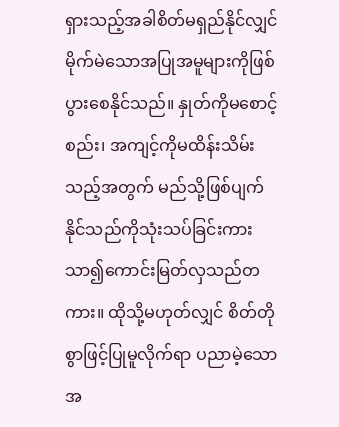ရှားသည့်အခါစိတ်မရှည်နိုင်လျှင် မိုက်မဲသောအပြုအမူများကိုဖြစ်ပွားစေနိုင်သည်။ နှုတ်ကိုမစောင့်စည်း၊ အကျင့်ကိုမထိန်းသိမ်းသည့်အတွက် မည်သို့ဖြစ်ပျက်နိုင်သည်ကိုသုံးသပ်ခြင်းကား သာ၍ကောင်းမြတ်လှသည်တကား။ ထိုသို့မဟုတ်လျှင် စိတ်တိုစွာဖြင့်ပြုမူလိုက်ရာ ပညာမဲ့သောအ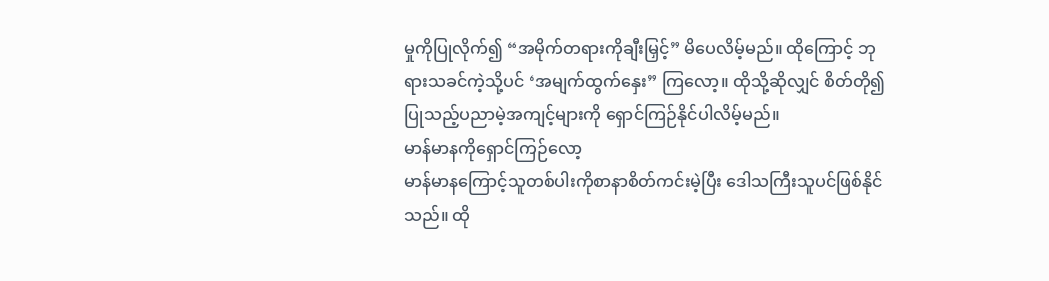မှုကိုပြုလိုက်၍ “အမိုက်တရားကိုချီးမြှင့်” မိပေလိမ့်မည်။ ထိုကြောင့် ဘုရားသခင်ကဲ့သို့ပင် ‘အမျက်ထွက်နှေး” ကြလော့။ ထိုသို့ဆိုလျှင် စိတ်တို၍ပြုသည့်ပညာမဲ့အကျင့်များကို ရှောင်ကြဉ်နိုင်ပါလိမ့်မည်။
မာန်မာနကိုရှောင်ကြဉ်လော့
မာန်မာနကြောင့်သူတစ်ပါးကိုစာနာစိတ်ကင်းမဲ့ပြီး ဒေါသကြီးသူပင်ဖြစ်နိုင်သည်။ ထို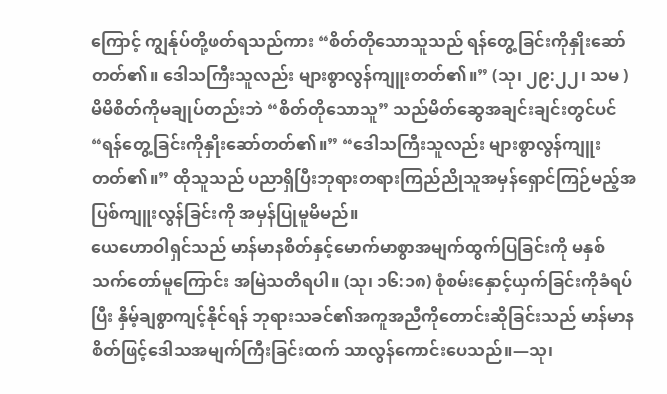ကြောင့် ကျွန်ုပ်တို့ဖတ်ရသည်ကား “စိတ်တိုသောသူသည် ရန်တွေ့ခြင်းကိုနှိုးဆော်တတ်၏။ ဒေါသကြီးသူလည်း များစွာလွန်ကျူးတတ်၏။” (သု၊ ၂၉:၂၂၊ သမ ) မိမိစိတ်ကိုမချုပ်တည်းဘဲ “စိတ်တိုသောသူ” သည်မိတ်ဆွေအချင်းချင်းတွင်ပင် “ရန်တွေ့ခြင်းကိုနှိုးဆော်တတ်၏။” “ဒေါသကြီးသူလည်း များစွာလွန်ကျူးတတ်၏။” ထိုသူသည် ပညာရှိပြီးဘုရားတရားကြည်ညိုသူအမှန်ရှောင်ကြဉ်မည့်အပြစ်ကျူးလွန်ခြင်းကို အမှန်ပြုမူမိမည်။
ယေဟောဝါရှင်သည် မာန်မာနစိတ်နှင့်မောက်မာစွာအမျက်ထွက်ပြခြင်းကို မနှစ်သက်တော်မူကြောင်း အမြဲသတိရပါ။ (သု၊ ၁၆:၁၈) စုံစမ်းနှောင့်ယှက်ခြင်းကိုခံရပ်ပြီး နှိမ့်ချစွာကျင့်နိုင်ရန် ဘုရားသခင်၏အကူအညီကိုတောင်းဆိုခြင်းသည် မာန်မာနစိတ်ဖြင့်ဒေါသအမျက်ကြီးခြင်းထက် သာလွန်ကောင်းပေသည်။—သု၊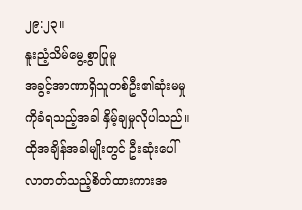၂၉:၂၃။
နူးညံ့သိမ်မွေ့စွာပြုမူ
အခွင့်အာဏာရှိသူတစ်ဦး၏ဆုံးမမှုကိုခံရသည့်အခါ နှိမ့်ချမှုလိုပါသည်။ ထိုအချိန်အခါမျိုးတွင် ဦးဆုံးပေါ်လာတတ်သည့်စိတ်ထားကားအ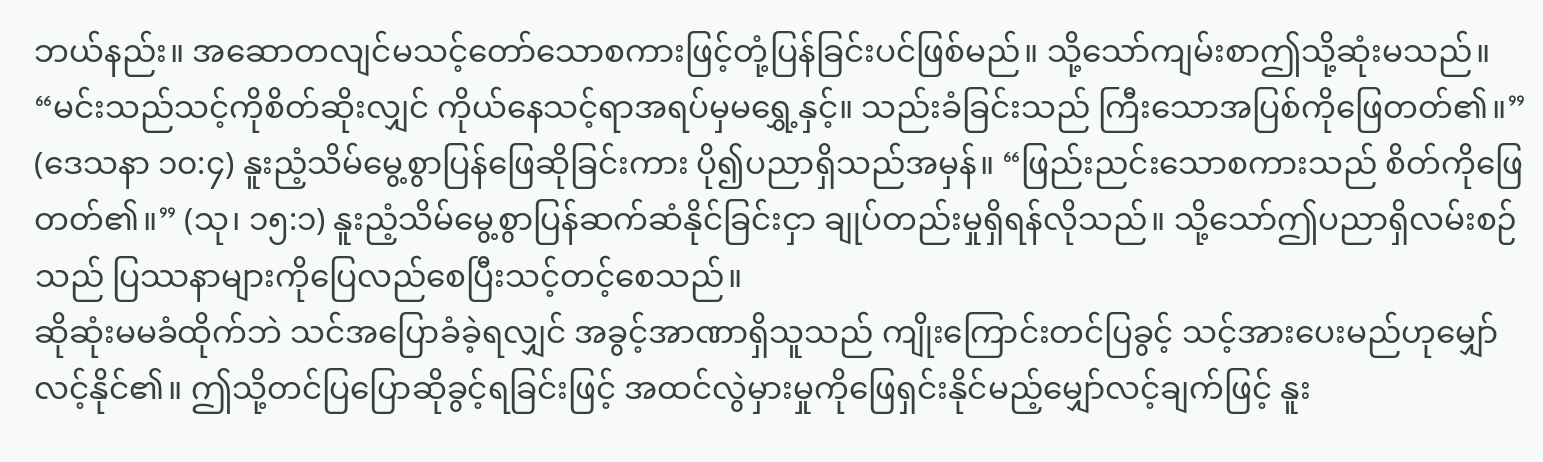ဘယ်နည်း။ အဆောတလျင်မသင့်တော်သောစကားဖြင့်တုံ့ပြန်ခြင်းပင်ဖြစ်မည်။ သို့သော်ကျမ်းစာဤသို့ဆုံးမသည်။ “မင်းသည်သင့်ကိုစိတ်ဆိုးလျှင် ကိုယ်နေသင့်ရာအရပ်မှမရွှေ့နှင့်။ သည်းခံခြင်းသည် ကြီးသောအပြစ်ကိုဖြေတတ်၏။” (ဒေသနာ ၁၀:၄) နူးညံ့သိမ်မွေ့စွာပြန်ဖြေဆိုခြင်းကား ပို၍ပညာရှိသည်အမှန်။ “ဖြည်းညင်းသောစကားသည် စိတ်ကိုဖြေတတ်၏။” (သု၊ ၁၅:၁) နူးညံ့သိမ်မွေ့စွာပြန်ဆက်ဆံနိုင်ခြင်းငှာ ချုပ်တည်းမှုရှိရန်လိုသည်။ သို့သော်ဤပညာရှိလမ်းစဉ်သည် ပြဿနာများကိုပြေလည်စေပြီးသင့်တင့်စေသည်။
ဆိုဆုံးမမခံထိုက်ဘဲ သင်အပြောခံခဲ့ရလျှင် အခွင့်အာဏာရှိသူသည် ကျိုးကြောင်းတင်ပြခွင့် သင့်အားပေးမည်ဟုမျှော်လင့်နိုင်၏။ ဤသို့တင်ပြပြောဆိုခွင့်ရခြင်းဖြင့် အထင်လွဲမှားမှုကိုဖြေရှင်းနိုင်မည့်မျှော်လင့်ချက်ဖြင့် နူး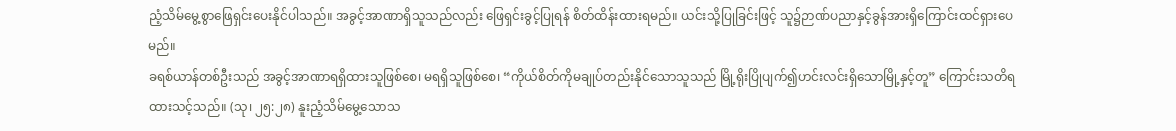ညံ့သိမ်မွေ့စွာဖြေရှင်းပေးနိုင်ပါသည်။ အခွင့်အာဏာရှိသူသည်လည်း ဖြေရှင်းခွင့်ပြုရန် စိတ်ထိန်းထားရမည်။ ယင်းသို့ပြုခြင်းဖြင့် သူ၌ဉာဏ်ပညာနှင့်ခွန်အားရှိကြောင်းထင်ရှားပေမည်။
ခရစ်ယာန်တစ်ဦးသည် အခွင့်အာဏာရရှိထားသူဖြစ်စေ၊ မရရှိသူဖြစ်စေ၊ “ကိုယ်စိတ်ကိုမချုပ်တည်းနိုင်သောသူသည် မြို့ရိုးပြိုပျက်၍ဟင်းလင်းရှိသောမြို့နှင့်တူ” ကြောင်းသတိရထားသင့်သည်။ (သု၊ ၂၅:၂၈) နူးညံ့သိမ်မွေ့သောသ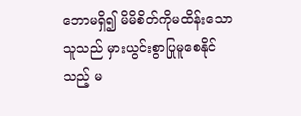ဘောမရှိ၍ မိမိစိတ်ကိုမထိန်းသောသူသည် မှားယွင်းစွာပြုမူစေနိုင်သည့် မ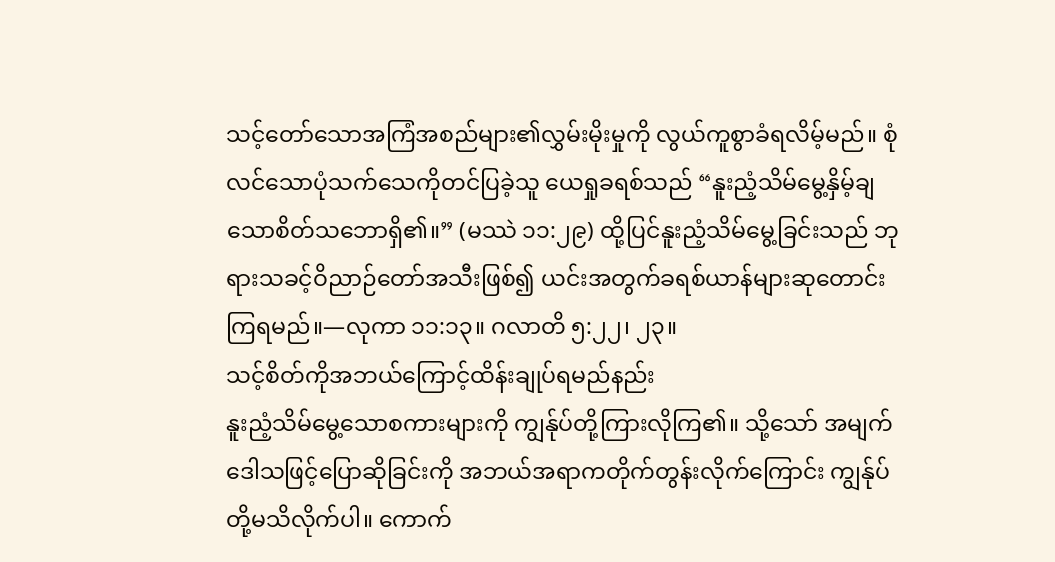သင့်တော်သောအကြံအစည်များ၏လွှမ်းမိုးမှုကို လွယ်ကူစွာခံရလိမ့်မည်။ စုံလင်သောပုံသက်သေကိုတင်ပြခဲ့သူ ယေရှုခရစ်သည် “နူးညံ့သိမ်မွေ့နှိမ့်ချသောစိတ်သဘောရှိ၏။” (မဿဲ ၁၁:၂၉) ထို့ပြင်နူးညံ့သိမ်မွေ့ခြင်းသည် ဘုရားသခင့်ဝိညာဉ်တော်အသီးဖြစ်၍ ယင်းအတွက်ခရစ်ယာန်များဆုတောင်းကြရမည်။—လုကာ ၁၁:၁၃။ ဂလာတိ ၅:၂၂၊ ၂၃။
သင့်စိတ်ကိုအဘယ်ကြောင့်ထိန်းချုပ်ရမည်နည်း
နူးညံ့သိမ်မွေ့သောစကားများကို ကျွန်ုပ်တို့ကြားလိုကြ၏။ သို့သော် အမျက်ဒေါသဖြင့်ပြောဆိုခြင်းကို အဘယ်အရာကတိုက်တွန်းလိုက်ကြောင်း ကျွန်ုပ်တို့မသိလိုက်ပါ။ ကောက်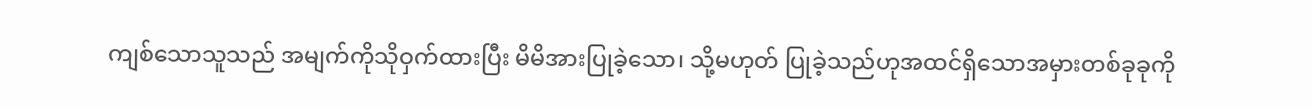ကျစ်သောသူသည် အမျက်ကိုသိုဝှက်ထားပြီး မိမိအားပြုခဲ့သော၊ သို့မဟုတ် ပြုခဲ့သည်ဟုအထင်ရှိသောအမှားတစ်ခုခုကို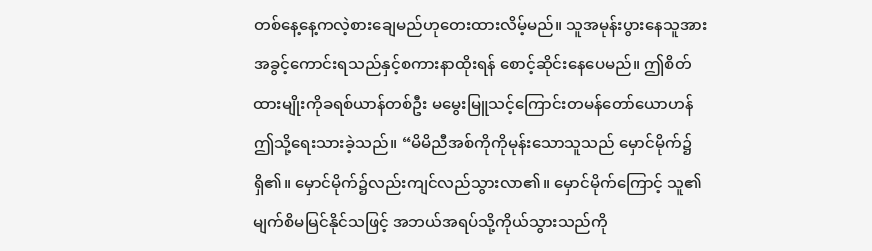တစ်နေ့နေ့ကလဲ့စားချေမည်ဟုတေးထားလိမ့်မည်။ သူအမုန်းပွားနေသူအား အခွင့်ကောင်းရသည်နှင့်စကားနာထိုးရန် စောင့်ဆိုင်းနေပေမည်။ ဤစိတ်ထားမျိုးကိုခရစ်ယာန်တစ်ဦး မမွေးမြူသင့်ကြောင်းတမန်တော်ယောဟန်ဤသို့ရေးသားခဲ့သည်။ “မိမိညီအစ်ကိုကိုမုန်းသောသူသည် မှောင်မိုက်၌ရှိ၏။ မှောင်မိုက်၌လည်းကျင်လည်သွားလာ၏။ မှောင်မိုက်ကြောင့် သူ၏မျက်စိမမြင်နိုင်သဖြင့် အဘယ်အရပ်သို့ကိုယ်သွားသည်ကို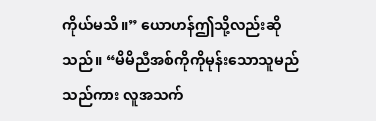ကိုယ်မသိ။” ယောဟန်ဤသို့လည်းဆိုသည်။ “မိမိညီအစ်ကိုကိုမုန်းသောသူမည်သည်ကား လူအသက်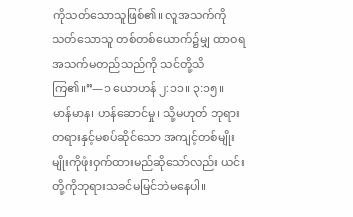ကိုသတ်သောသူဖြစ်၏။ လူအသက်ကိုသတ်သောသူ တစ်တစ်ယောက်၌မျှ ထာဝရအသက်မတည်သည်ကို သင်တို့သိကြ၏။”—၁ ယောဟန် ၂:၁၁။ ၃:၁၅။
မာန်မာန၊ ဟန်ဆောင်မှု၊ သို့မဟုတ် ဘုရားတရားနှင့်မစပ်ဆိုင်သော အကျင့်တစ်မျိုးမျိုးကိုဖုံးဝှက်ထားမည်ဆိုသော်လည်း ယင်းတို့ကိုဘုရားသခင်မမြင်ဘဲမနေပါ။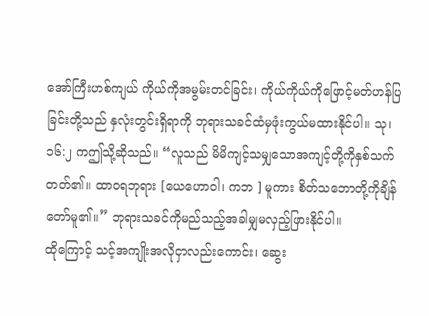အော်ကြီးဟစ်ကျယ် ကိုယ်ကိုအမွမ်းတင်ခြင်း၊ ကိုယ်ကိုယ်ကိုဖြောင့်မတ်ဟန်ပြခြင်းတို့သည် နှလုံးတွင်းရှိရာကို ဘုရားသခင်ထံမှဖုံးကွယ်မထားနိုင်ပါ။ သု၊ ၁၆:၂ ကဤသို့ဆိုသည်။ “လူသည် မိမိကျင့်သမျှသောအကျင့်တို့ကိုနှစ်သက်တတ်၏။ ထာဝရဘုရား [ယေဟောဝါ၊ ကဘ ] မူကား စိတ်သဘောတို့ကိုချိန်တော်မူ၏။” ဘုရားသခင်ကိုမည်သည့်အခါမျှမလှည့်ဖြားနိုင်ပါ။
ထိုကြောင့် သင့်အကျိုးအလိုငှာလည်းကောင်း၊ ဆွေး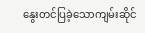နွေးတင်ပြခဲ့သောကျမ်းဆိုင်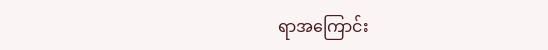ရာအကြောင်း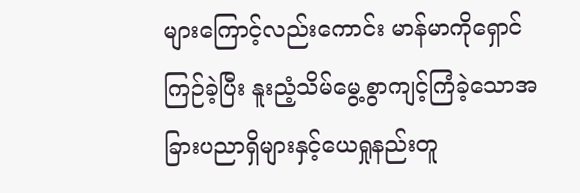များကြောင့်လည်းကောင်း မာန်မာကိုရှောင်ကြဉ်ခဲ့ပြီး နူးညံ့သိမ်မွေ့စွာကျင့်ကြံခဲ့သောအခြားပညာရှိများနှင့်ယေရှုနည်းတူ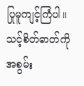ပြုမူကျင့်ကြံပါ။ သင့်စိတ်ဓာတ်ကိုအစွမ်း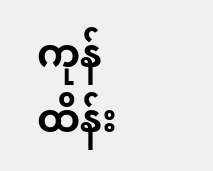ကုန်ထိန်း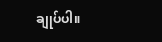ချုပ်ပါ။